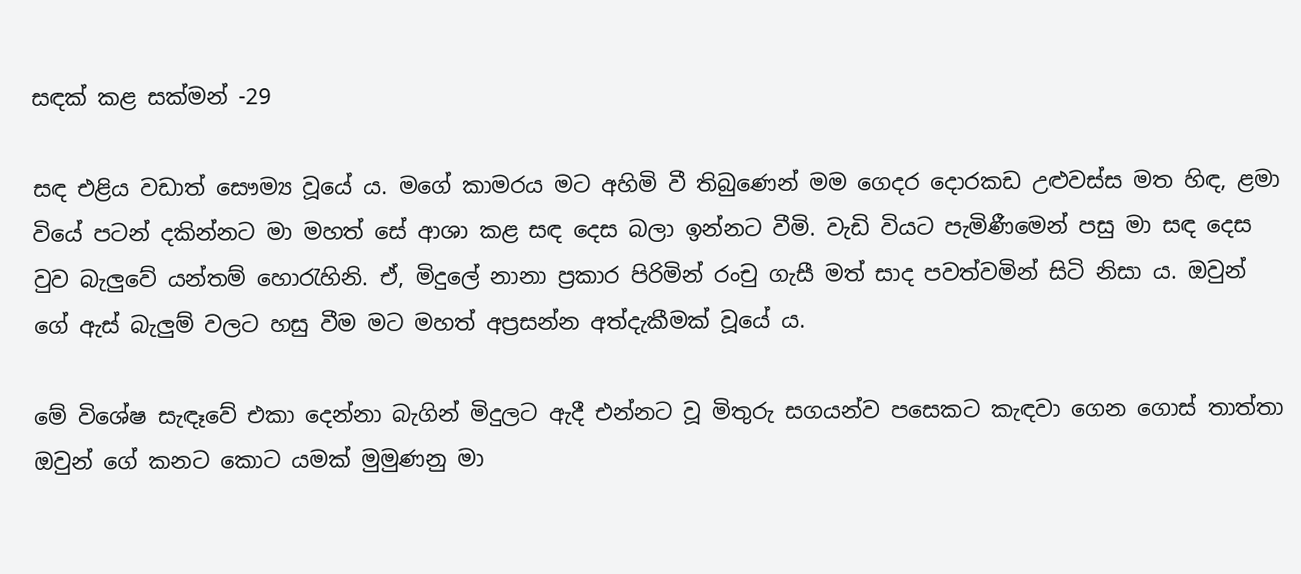සඳක් කළ සක්මන් -29

සඳ එළිය වඩාත් සෞම්‍ය වූයේ ය. මගේ කාමරය මට අහිමි වී තිබුණෙන් මම ගෙදර දොරකඩ උළුවස්ස මත හිඳ, ළමා වියේ පටන් දකින්නට මා මහත් සේ ආශා කළ සඳ දෙස බලා ඉන්නට වීමි. වැඩි වියට පැමිණීමෙන් පසු මා සඳ දෙස වුව බැලුවේ යන්තම් හොරැහිනි. ඒ, මිදුලේ නානා ප්‍රකාර පිරිමින් රංචු ගැසී මත් සාද පවත්වමින් සිටි නිසා ය. ඔවුන් ගේ ඇස් බැලුම් වලට හසු වීම මට මහත් අප්‍රසන්න අත්දැකීමක් වූයේ ය.

මේ විශේෂ සැඳෑවේ එකා දෙන්නා බැගින් මිදුලට ඇදී එන්නට වූ මිතුරු සගයන්ව පසෙකට කැඳවා ගෙන ගොස් තාත්තා ඔවුන් ගේ කනට කොට යමක් මුමුණනු මා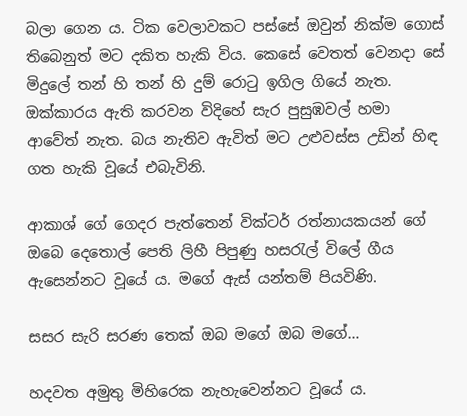බලා ගෙන ය. ටික වෙලාවකට පස්සේ ඔවුන් නික්ම ගොස් තිබෙනුත් මට දකිත හැකි විය. කෙසේ වෙතත් වෙනදා සේ මිදුලේ තන් හි තන් හි දුම් රොටු ඉගිල ගියේ නැත. ඔක්කාරය ඇති කරවන විදිහේ සැර පුසුඹවල් හමා ආවේත් නැත. බය නැතිව ඇවිත් මට උළුවස්ස උඩින් හිඳ ගත හැකි වූයේ එබැවිනි.

ආකාශ් ගේ ගෙදර පැත්තෙන් වික්ටර් රත්නායකයන් ගේ ඔබෙ දෙතොල් පෙති ලිහී පිපුණු හසරැල් විලේ ගීය ඇසෙන්නට වූයේ ය. මගේ ඇස් යන්තම් පියවිණි.

සසර සැරි සරණ තෙක් ඔබ මගේ ඔබ මගේ…

හදවත අමුතු මිහිරෙක නැහැවෙන්නට වූයේ ය.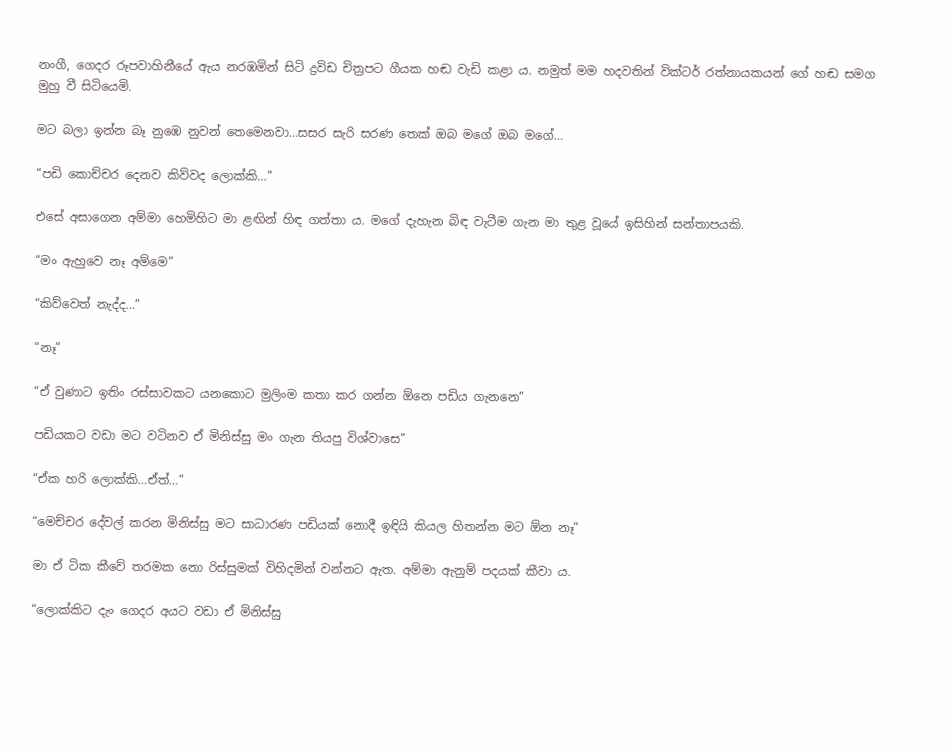නංගී, ගෙදර රූපවාහිනීයේ ඇය නරඹමින් සිටි ද්‍රවිඩ චිත්‍රපට ගීයක හඬ වැඩි කළා ය. නමුත් මම හදවතින් වික්ටර් රත්නායකයන් ගේ හඬ සමග මුහු වී සිටියෙමි.

මට බලා ඉන්න බෑ නුඹෙ නුවන් තෙමෙනවා…සසර සැරි සරණ තෙක් ඔබ මගේ ඔබ මගේ…

“පඩි කොච්චර දෙනව කිව්වද ලොක්කි…”

එසේ අසාගෙන අම්මා හෙමිහිට මා ළඟින් හිඳ ගත්තා ය. මගේ දැහැන බිඳ වැටීම ගැන මා තුළ වූයේ ඉසිහින් සන්තාපයකි.

“මං ඇහුවෙ නෑ අම්මෙ”

“කිව්වෙත් නැද්ද…”

“නෑ”

“ඒ වුණාට ඉතිං රස්සාවකට යනකොට මුලිංම කතා කර ගන්න ඕනෙ පඩිය ගැනනෙ”

පඩියකට වඩා මට වටිනව ඒ මිනිස්සු මං ගැන තියපු විශ්වාසෙ”

“ඒක හරි ලොක්කි…ඒත්…”

“මෙච්චර දේවල් කරන මිනිස්සු මට සාධාරණ පඩියක් නොදී ඉඳියි කියල හිතන්න මට ඕන නෑ”

මා ඒ ටික කීවේ තරමක නො රිස්සුමක් විහිදමින් වන්නට ඇත. අම්මා ඇනුම් පදයක් කීවා ය.

“ලොක්කිට දැං ගෙදර අයට වඩා ඒ මිනිස්සු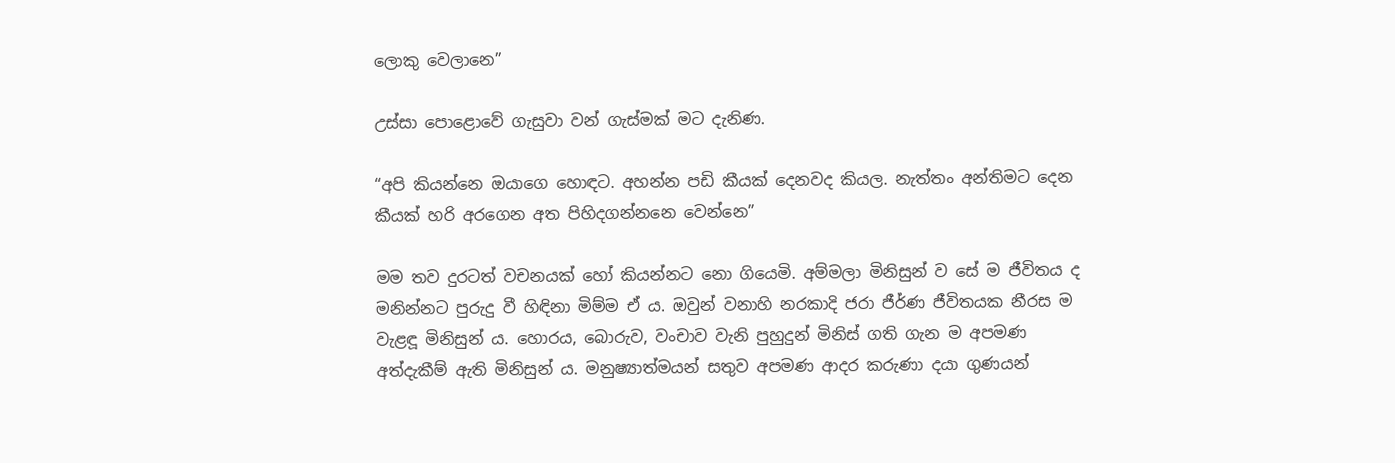ලොකු වෙලානෙ”

උස්සා පොළොවේ ගැසුවා වන් ගැස්මක් මට දැනිණ.

“අපි කියන්නෙ ඔයාගෙ හොඳට. අහන්න පඩි කීයක් දෙනවද කියල. නැත්තං අන්තිමට දෙන කීයක් හරි අරගෙන අත පිහිදගන්නනෙ වෙන්නෙ”

මම තව දුරටත් වචනයක් හෝ කියන්නට නො ගියෙමි. අම්මලා මිනිසුන් ව සේ ම ජීවිතය ද මනින්නට පුරුදු වී හිඳිනා මිම්ම ඒ ය. ඔවුන් වනාහි නරකාදි ජරා ජීර්ණ ජීවිතයක නීරස ම වැළඳූ මිනිසුන් ය. හොරය, බොරුව, වංචාව වැනි පුහුදුන් මිනිස් ගති ගැන ම අපමණ අත්දැකීම් ඇති මිනිසුන් ය. මනුෂ්‍යාත්මයන් සතුව අපමණ ආදර කරුණා දයා ගුණයන්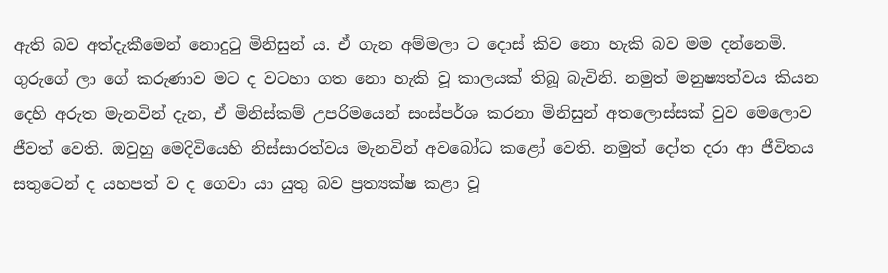ඇති බව අත්දැකීමෙන් නොදුටු මිනිසුන් ය. ඒ ගැන අම්මලා ට දොස් කිව නො හැකි බව මම දන්නෙමි. ගුරුගේ ලා ගේ කරුණාව මට ද වටහා ගත නො හැකි වූ කාලයක් තිබූ බැවිනි. නමුත් මනුෂ්‍යත්වය කියන දෙහි අරුත මැනවින් දැන, ඒ මිනිස්කම් උපරිමයෙන් සංස්පර්ශ කරනා මිනිසුන් අතලොස්සක් වුව මෙලොව ජීවත් වෙති. ඔවුහු මෙදිවියෙහි නිස්සාරත්වය මැනවින් අවබෝධ කළෝ වෙති. නමුත් දෝත දරා ආ ජීවිතය සතුටෙන් ද යහපත් ව ද ගෙවා යා යුතු බව ප්‍රත්‍යක්ෂ කළා වූ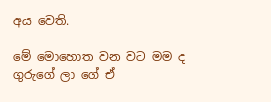අය වෙති.

මේ මොහොත වන වට මම ද ගුරුගේ ලා ගේ ඒ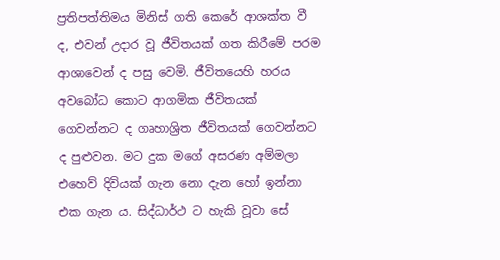ප්‍රතිපත්තිමය මිනිස් ගති කෙරේ ආශක්ත වී ද, එවන් උදාර වූ ජීවිතයක් ගත කිරීමේ පරම ආශාවෙන් ද පසු වෙමි. ජීවිතයෙහි හරය අවබෝධ කොට ආගමික ජීවිතයක් ගෙවන්නට ද ගෘහාශ්‍රිත ජීවිතයක් ගෙවන්නට ද පුළුවන. මට දුක මගේ අසරණ අම්මලා එහෙව් දිවියක් ගැන නො දැන හෝ ඉන්නා එක ගැන ය. සිද්ධාර්ථ ට හැකි වූවා සේ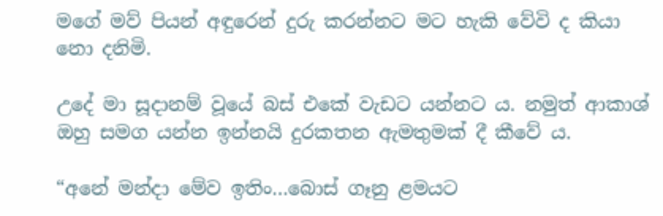මගේ මව් පියන් අඳුරෙන් දුරු කරන්නට මට හැකි වේවි ද කියා නො දනිමි.

උදේ මා සූදානම් වූයේ බස් එකේ වැඩට යන්නට ය. නමුත් ආකාශ් ඔහු සමග යන්න ඉන්නයි දුරකතන ඇමතුමක් දී කීවේ ය.

“අනේ මන්දා මේව ඉතිං…බොස් ගෑනු ළමයට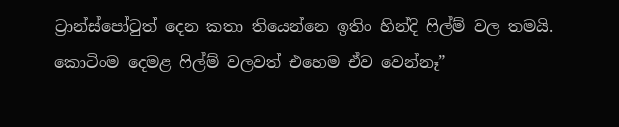ට්‍රාන්ස්පෝටුත් දෙන කතා තියෙන්නෙ ඉතිං හින්දි ෆිල්ම් වල තමයි. කොටිංම දෙමළ ෆිල්ම් වලවත් එහෙම ඒව වෙන්නෑ”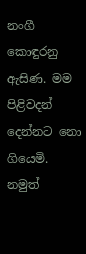නංගී කොඳුරනු ඇසිණ. මම පිළිවදන් දෙන්නට නො ගියෙමි. නමුත්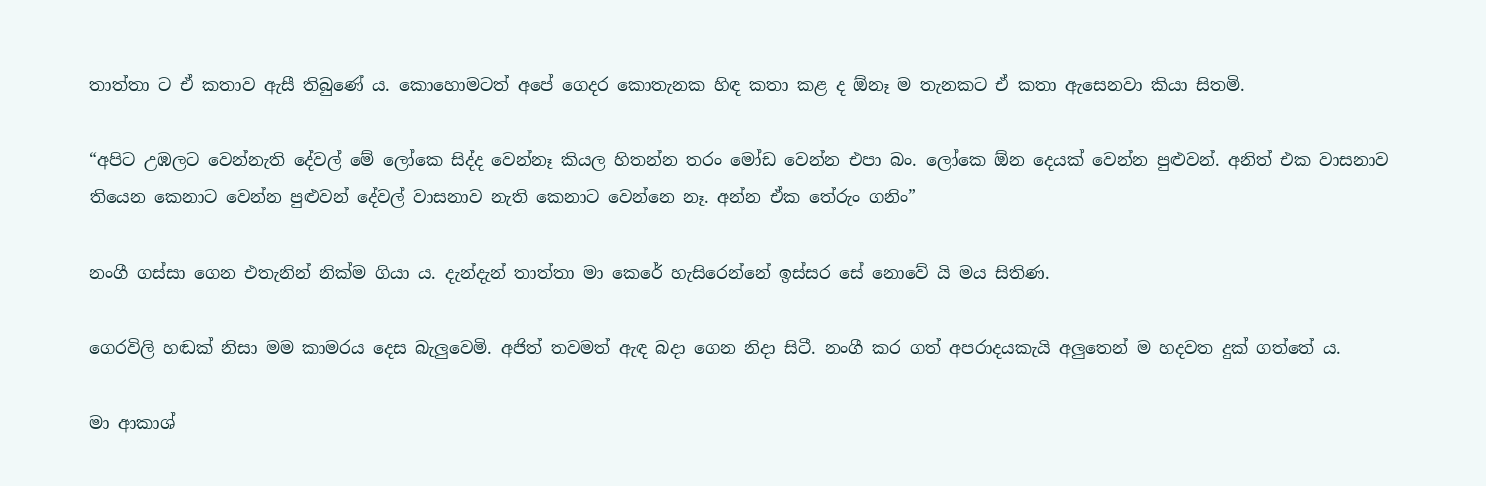තාත්තා ට ඒ කතාව ඇසී තිබුණේ ය. කොහොමටත් අපේ ගෙදර කොතැනක හිඳ කතා කළ ද ඕනෑ ම තැනකට ඒ කතා ඇසෙනවා කියා සිතමි.

“අපිට උඹලට වෙන්නැති දේවල් මේ ලෝකෙ සිද්ද වෙන්නෑ කියල හිතන්න තරං මෝඩ වෙන්න එපා බං. ලෝකෙ ඕන දෙයක් වෙන්න පුළුවන්. අනිත් එක වාසනාව තියෙන කෙනාට වෙන්න පුළුවන් දේවල් වාසනාව නැති කෙනාට වෙන්නෙ නෑ. අන්න ඒක තේරුං ගනිං”

නංගී ගස්සා ගෙන එතැනින් නික්ම ගියා ය. දැන්දැන් තාත්තා මා කෙරේ හැසිරෙන්නේ ඉස්සර සේ නොවේ යි මය සිතිණ.

ගෙරවිලි හඬක් නිසා මම කාමරය දෙස බැලුවෙමි. අජිත් තවමත් ඇඳ බදා ගෙන නිදා සිටී. නංගී කර ගත් අපරාදයකැයි අලුතෙන් ම හදවත දුක් ගත්තේ ය.

මා ආකාශ්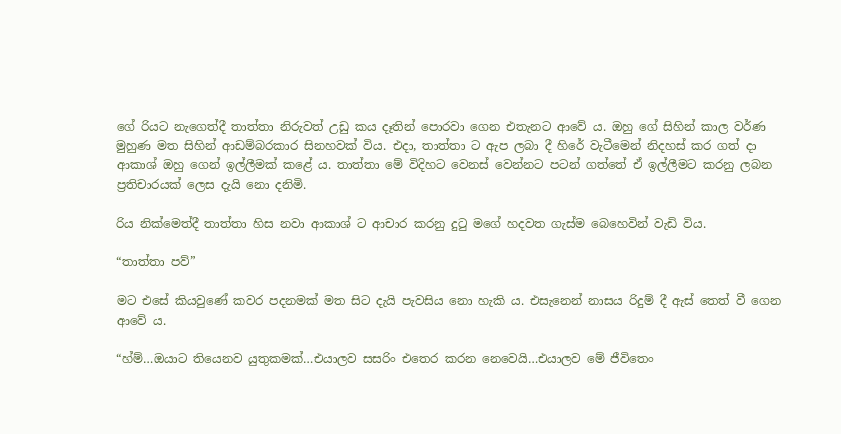ගේ රියට නැගෙත්දී තාත්තා නිරුවත් උඩු කය දෑතින් පොරවා ගෙන එතැනට ආවේ ය. ඔහු ගේ සිහින් කාල වර්ණ මුහුණ මත සිහින් ආඩම්බරකාර සිනහවක් විය. එදා, තාත්තා ට ඇප ලබා දී හිරේ වැටීමෙන් නිදහස් කර ගත් දා ආකාශ් ඔහු ගෙන් ඉල්ලීමක් කළේ ය. තාත්තා මේ විදිහට වෙනස් වෙන්නට පටන් ගත්තේ ඒ ඉල්ලීමට කරනු ලබන ප්‍රතිචාරයක් ලෙස දැයි නො දනිමි.

රිය නික්මෙත්දී තාත්තා හිස නවා ආකාශ් ට ආචාර කරනු දුටු මගේ හදවත ගැස්ම බෙහෙවින් වැඩි විය.

“තාත්තා පව්”

මට එසේ කියවුණේ කවර පදනමක් මත සිට දැයි පැවසිය නො හැකි ය. එසැනෙන් නාසය රිදුම් දී ඇස් තෙත් වී ගෙන ආවේ ය.

“හ්ම්…ඔයාට තියෙනව යුතුකමක්…එයාලව සසරිං එතෙර කරන නෙවෙයි…එයාලව මේ ජීවිතෙං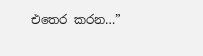එතෙර කරන…”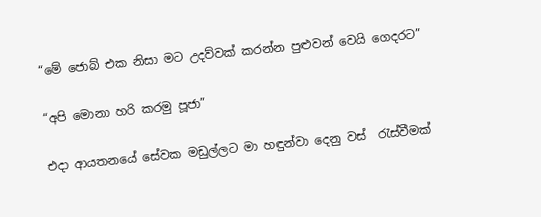“මේ ජොබ් එක නිසා මට උදව්වක් කරන්න පුළුවන් වෙයි ගෙදරට”

“අපි මොනා හරි කරමු පූජා”

එදා ආයතනයේ සේවක මඩුල්ලට මා හඳුන්වා දෙනු වස්  රැස්වීමක්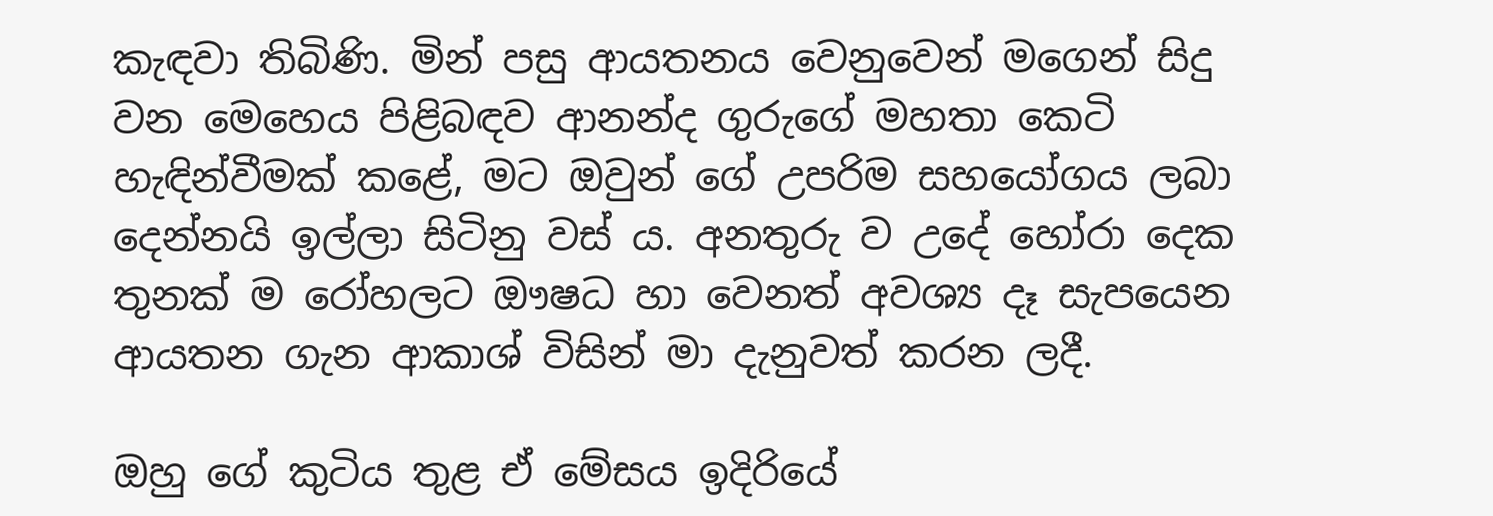කැඳවා තිබිණි. මින් පසු ආයතනය වෙනුවෙන් මගෙන් සිදු වන මෙහෙය පිළිබඳව ආනන්ද ගුරුගේ මහතා කෙටි හැඳින්වීමක් කළේ, මට ඔවුන් ගේ උපරිම සහයෝගය ලබා දෙන්නයි ඉල්ලා සිටිනු වස් ය. අනතුරු ව උදේ හෝරා දෙක තුනක් ම රෝහලට ඖෂධ හා වෙනත් අවශ්‍ය දෑ සැපයෙන ආයතන ගැන ආකාශ් විසින් මා දැනුවත් කරන ලදී.

ඔහු ගේ කුටිය තුළ ඒ මේසය ඉදිරියේ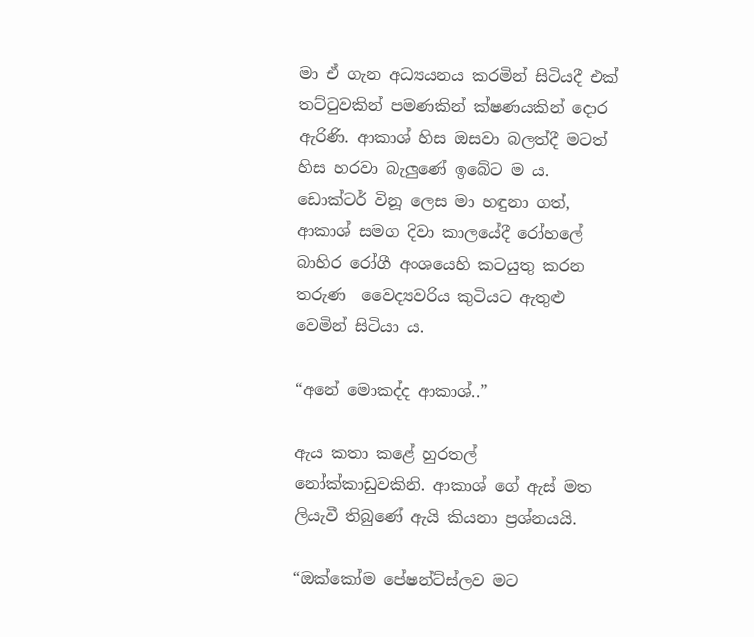මා ඒ ගැන අධ්‍යයනය කරමින් සිටියදී එක් තට්ටුවකින් පමණකින් ක්ෂණයකින් දොර ඇරිණි. ආකාශ් හිස ඔසවා බලත්දී මටත් හිස හරවා බැලුණේ ඉබේට ම ය. ඩොක්ටර් විනූ ලෙස මා හඳුනා ගත්, ආකාශ් සමග දිවා කාලයේදී රෝහලේ බාහිර රෝගී අංශයෙහි කටයුතු කරන තරුණ  වෛද්‍යවරිය කුටියට ඇතුළු වෙමින් සිටියා ය.

“අනේ මොකද්ද ආකාශ්..”

ඇය කතා කළේ හුරතල් නෝක්කාඩුවකිනි. ආකාශ් ගේ ඇස් මත ලියැවී තිබුණේ ඇයි කියනා ප්‍රශ්නයයි.

“ඔක්කෝම පේෂන්ට්ස්ලව මට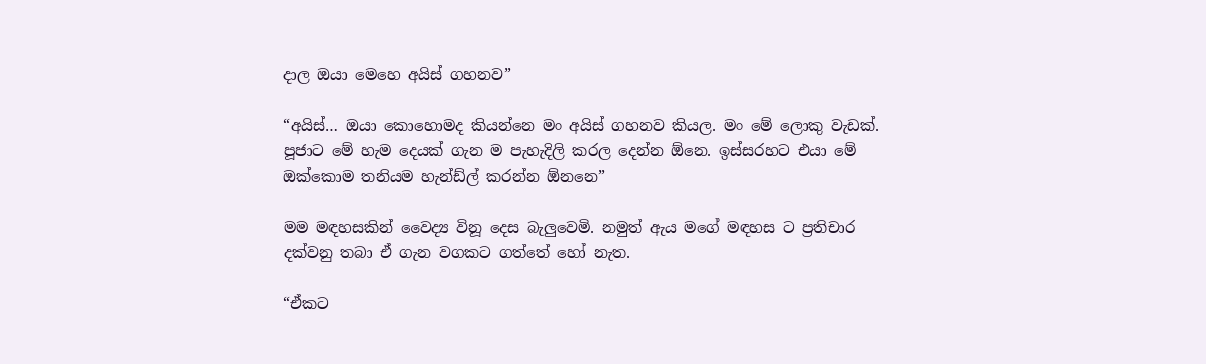දාල ඔයා මෙහෙ අයිස් ගහනව”

“අයිස්… ඔයා කොහොමද කියන්නෙ මං අයිස් ගහනව කියල. මං මේ ලොකු වැඩක්. පූජාට මේ හැම දෙයක් ගැන ම පැහැදිලි කරල දෙන්න ඕනෙ. ඉස්සරහට එයා මේ ඔක්කොම තනියම හැන්ඩ්ල් කරන්න ඕනනෙ”

මම මඳහසකින් වෛද්‍ය විනූ දෙස බැලුවෙමි. නමුත් ඇය මගේ මඳහස ට ප්‍රතිචාර දක්වනු තබා ඒ ගැන වගකට ගත්තේ හෝ නැත.

“ඒකට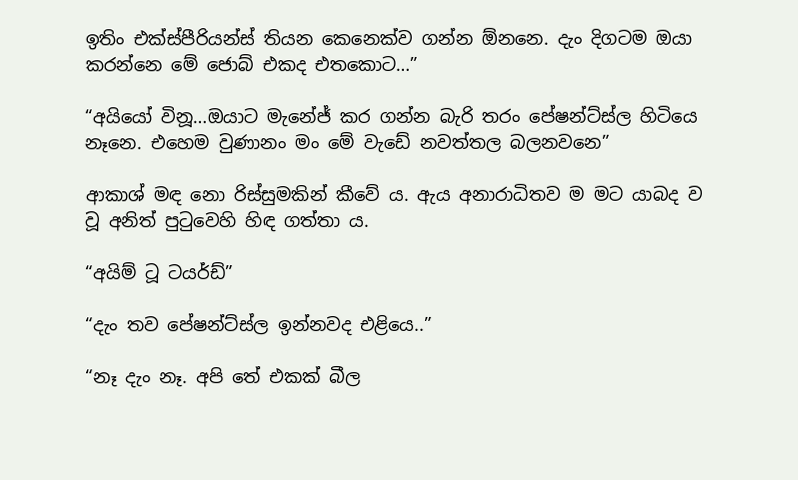ඉතිං එක්ස්පීරියන්ස් තියන කෙනෙක්ව ගන්න ඕනනෙ. දැං දිගටම ඔයා කරන්නෙ මේ ජොබ් එකද එතකොට…”

“අයියෝ විනූ…ඔයාට මැනේජ් කර ගන්න බැරි තරං පේෂන්ට්ස්ල හිටියෙ නෑනෙ. එහෙම වුණානං මං මේ වැඩේ නවත්තල බලනවනෙ”

ආකාශ් මඳ නො රිස්සුමකින් කීවේ ය. ඇය අනාරාධිතව ම මට යාබද ව වූ අනිත් පුටුවෙහි හිඳ ගත්තා ය.

“අයිම් ටූ ටයර්ඩ්”

“දැං තව පේෂන්ට්ස්ල ඉන්නවද එළියෙ..”

“නෑ දැං නෑ. අපි තේ එකක් බීල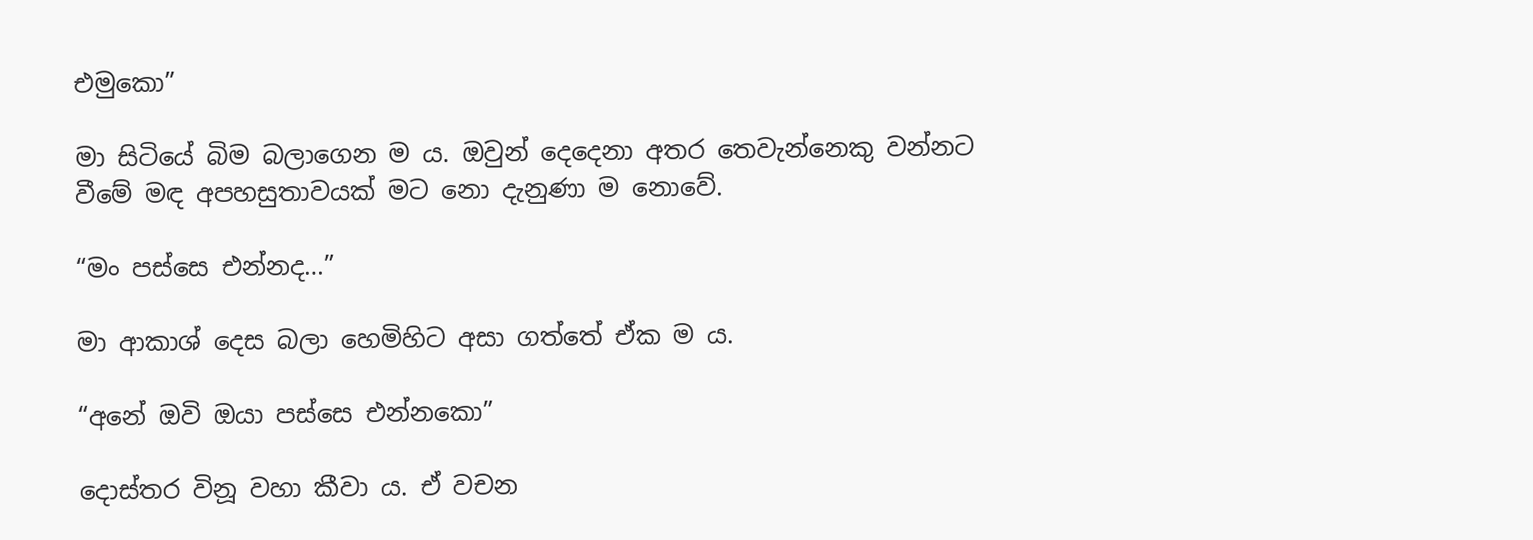එමුකො”

මා සිටියේ බිම බලාගෙන ම ය. ඔවුන් දෙදෙනා අතර තෙවැන්නෙකු වන්නට වීමේ මඳ අපහසුතාවයක් මට නො දැනුණා ම නොවේ.

“මං පස්සෙ එන්නද…”

මා ආකාශ් දෙස බලා හෙමිහිට අසා ගත්තේ ඒක ම ය.

“අනේ ඔවි ඔයා පස්සෙ එන්නකො”

දොස්තර විනූ වහා කීවා ය. ඒ වචන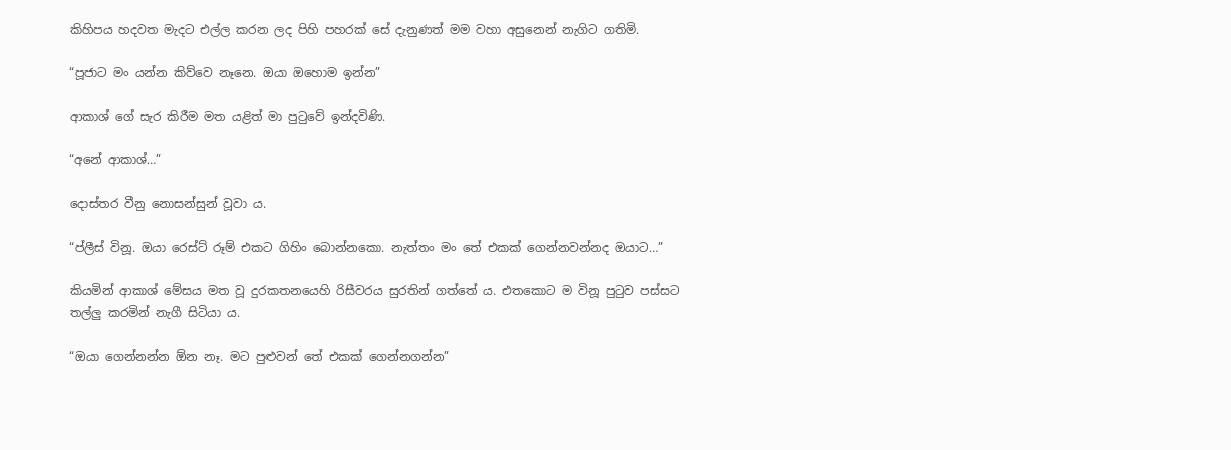කිහිපය හදවත මැදට එල්ල කරන ලද පිහි පහරක් සේ දැනුණත් මම වහා අසුනෙන් නැගිට ගතිමි.

“පූජාට මං යන්න කිව්වෙ නෑනෙ. ඔයා ඔහොම ඉන්න”

ආකාශ් ගේ සැර කිරීම මත යළිත් මා පුටුවේ ඉන්දවිණි.

“අනේ ආකාශ්…”

දොස්තර වීනු නොසන්සුන් වූවා ය.

“ප්ලීස් විනූ. ඔයා රෙස්ට් රූම් එකට ගිහිං බොන්නකො. නැත්තං මං තේ එකක් ගෙන්නවන්නද ඔයාට…”

කියමින් ආකාශ් මේසය මත වූ දුරකතනයෙහි රිසීවරය සුරතින් ගත්තේ ය. එතකොට ම විනූ පුටුව පස්සට තල්ලු කරමින් නැගී සිටියා ය.

“ඔයා ගෙන්නන්න ඕන නෑ. මට පුළුවන් තේ එකක් ගෙන්නගන්න”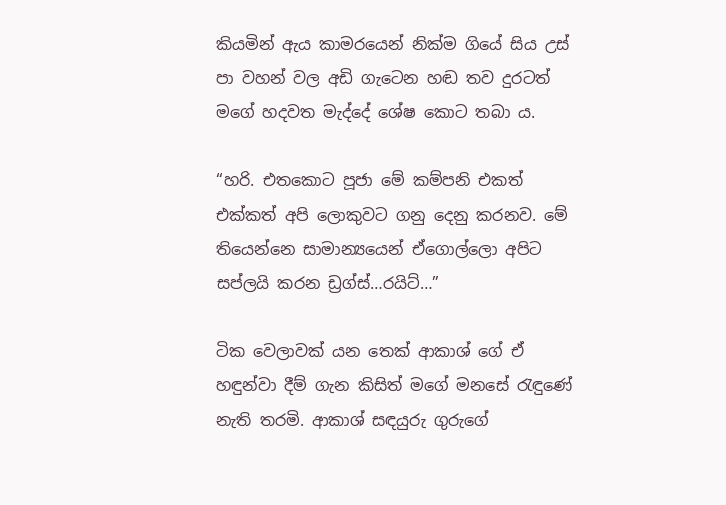කියමින් ඇය කාමරයෙන් නික්ම ගියේ සිය උස් පා වහන් වල අඩි ගැටෙන හඬ තව දුරටත් මගේ හදවත මැද්දේ ශේෂ කොට තබා ය.

“හරි. එතකොට පූජා මේ කම්පනි එකත් එක්කත් අපි ලොකුවට ගනු දෙනු කරනව. මේ තියෙන්නෙ සාමාන්‍යයෙන් ඒගොල්ලො අපිට සප්ලයි කරන ඩ්‍රග්ස්…රයිට්…”

ටික වෙලාවක් යන තෙක් ආකාශ් ගේ ඒ හඳුන්වා දීම් ගැන කිසිත් මගේ මනසේ රැඳුණේ නැති තරමි. ආකාශ් සඳයුරු ගුරුගේ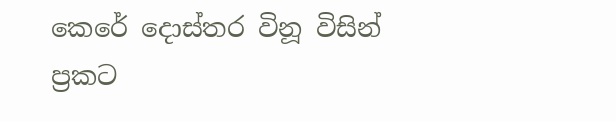කෙරේ දොස්තර විනූ විසින් ප්‍රකට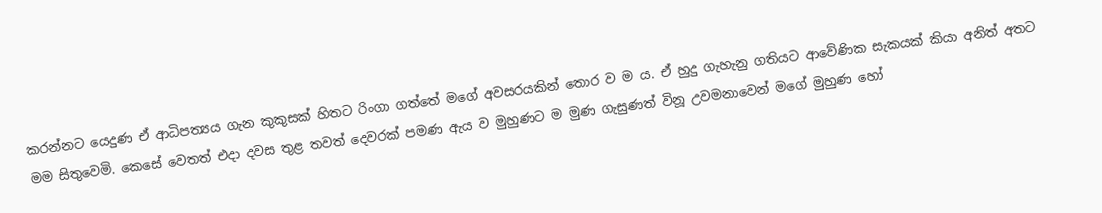කරන්නට යෙදුණ ඒ ආධිපත්‍යය ගැන කුකුසක් හිතට රිංගා ගත්තේ මගේ අවසරයකින් තොර ව ම ය. ඒ හුදු ගැහැනු ගතියට ආවේණික සැකයක් කියා අනිත් අතට මම සිතුවෙමි. කෙසේ වෙතත් එදා දවස තුළ තවත් දෙවරක් පමණ ඇය ව මුහුණට ම මුණ ගැසුණත් විනූ උවමනාවෙන් මගේ මුහුණ හෝ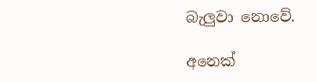බැලුවා නොවේ.

අනෙක්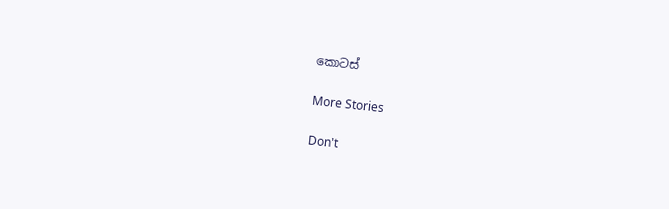කොටස්

More Stories

Don't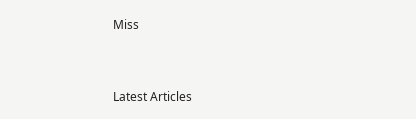Miss


Latest Articles